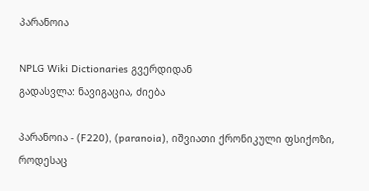პარანოია

NPLG Wiki Dictionaries გვერდიდან
გადასვლა: ნავიგაცია, ძიება

პარანოია - (F220), (paranoia), იშვიათი ქრონიკული ფსიქოზი, როდესაც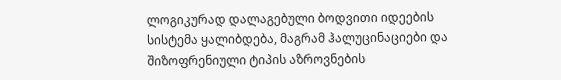ლოგიკურად დალაგებული ბოდვითი იდეების სისტემა ყალიბდება, მაგრამ ჰალუცინაციები და შიზოფრენიული ტიპის აზროვნების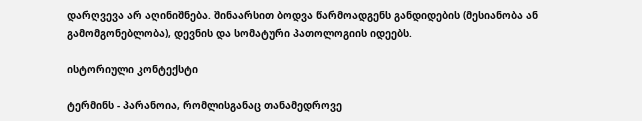დარღვევა არ აღინიშნება. შინაარსით ბოდვა წარმოადგენს განდიდების (მესიანობა ან გამომგონებლობა), დევნის და სომატური პათოლოგიის იდეებს.

ისტორიული კონტექსტი

ტერმინს - პარანოია, რომლისგანაც თანამედროვე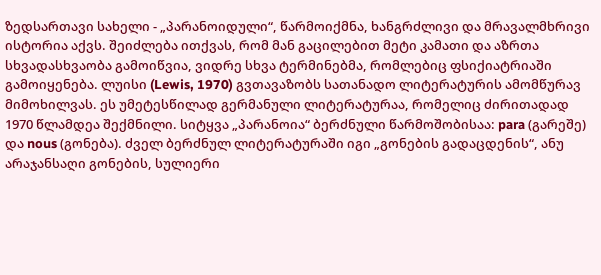ზედსართავი სახელი - „პარანოიდული“, წარმოიქმნა, ხანგრძლივი და მრავალმხრივი ისტორია აქვს. შეიძლება ითქვას, რომ მან გაცილებით მეტი კამათი და აზრთა სხვადასხვაობა გამოიწვია, ვიდრე სხვა ტერმინებმა, რომლებიც ფსიქიატრიაში გამოიყენება. ლუისი (Lewis, 1970) გვთავაზობს სათანადო ლიტერატურის ამომწურავ მიმოხილვას. ეს უმეტესწილად გერმანული ლიტერატურაა, რომელიც ძირითადად 1970 წლამდეა შექმნილი. სიტყვა „პარანოია“ ბერძნული წარმოშობისაა: para (გარეშე) და nous (გონება). ძველ ბერძნულ ლიტერატურაში იგი „გონების გადაცდენის“, ანუ არაჯანსაღი გონების, სულიერი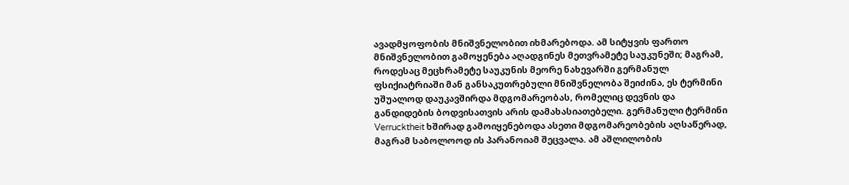ავადმყოფობის მნიშვნელობით იხმარებოდა. ამ სიტყვის ფართო მნიშვნელობით გამოყენება აღადგინეს მეთვრამეტე საუკუნეში; მაგრამ, როდესაც მეცხრამეტე საუკუნის მეორე ნახევარში გერმანულ ფსიქიატრიაში მან განსაკუთრებული მნიშვნელობა შეიძინა, ეს ტერმინი უშუალოდ დაუკავშირდა მდგომარეობას, რომელიც დევნის და განდიდების ბოდვისათვის არის დამახასიათებელი. გერმანული ტერმინი Verrucktheit ხშირად გამოიყენებოდა ასეთი მდგომარეობების აღსაწერად, მაგრამ საბოლოოდ ის პარანოიამ შეცვალა. ამ აშლილობის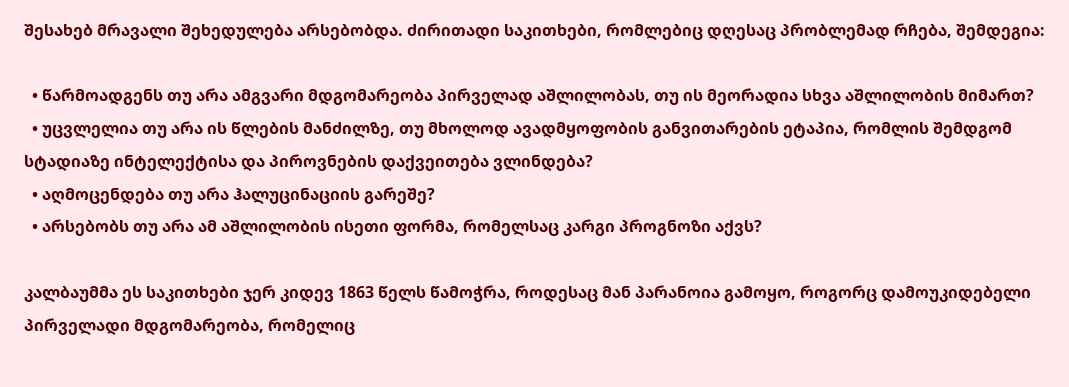შესახებ მრავალი შეხედულება არსებობდა. ძირითადი საკითხები, რომლებიც დღესაც პრობლემად რჩება, შემდეგია:

  • წარმოადგენს თუ არა ამგვარი მდგომარეობა პირველად აშლილობას, თუ ის მეორადია სხვა აშლილობის მიმართ?
  • უცვლელია თუ არა ის წლების მანძილზე, თუ მხოლოდ ავადმყოფობის განვითარების ეტაპია, რომლის შემდგომ სტადიაზე ინტელექტისა და პიროვნების დაქვეითება ვლინდება?
  • აღმოცენდება თუ არა ჰალუცინაციის გარეშე?
  • არსებობს თუ არა ამ აშლილობის ისეთი ფორმა, რომელსაც კარგი პროგნოზი აქვს?

კალბაუმმა ეს საკითხები ჯერ კიდევ 1863 წელს წამოჭრა, როდესაც მან პარანოია გამოყო, როგორც დამოუკიდებელი პირველადი მდგომარეობა, რომელიც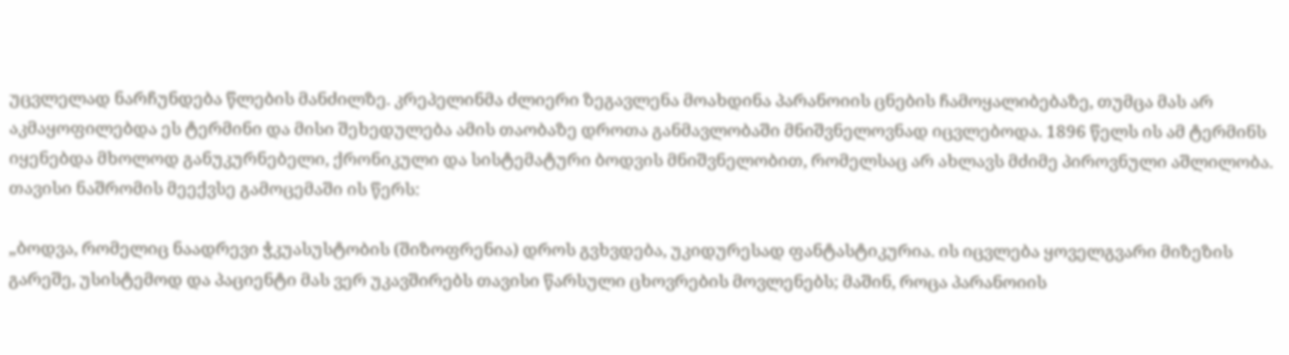უცვლელად ნარჩუნდება წლების მანძილზე. კრეპელინმა ძლიერი ზეგავლენა მოახდინა პარანოიის ცნების ჩამოყალიბებაზე, თუმცა მას არ აკმაყოფილებდა ეს ტერმინი და მისი შეხედულება ამის თაობაზე დროთა განმავლობაში მნიშვნელოვნად იცვლებოდა. 1896 წელს ის ამ ტერმინს იყენებდა მხოლოდ განუკურნებელი, ქრონიკული და სისტემატური ბოდვის მნიშვნელობით, რომელსაც არ ახლავს მძიმე პიროვნული აშლილობა. თავისი ნაშრომის მეექვსე გამოცემაში ის წერს:

„ბოდვა, რომელიც ნაადრევი ჭკუასუსტობის (შიზოფრენია) დროს გვხვდება, უკიდურესად ფანტასტიკურია. ის იცვლება ყოველგვარი მიზეზის გარეშე, უსისტემოდ და პაციენტი მას ვერ უკავშირებს თავისი წარსული ცხოვრების მოვლენებს; მაშინ, როცა პარანოიის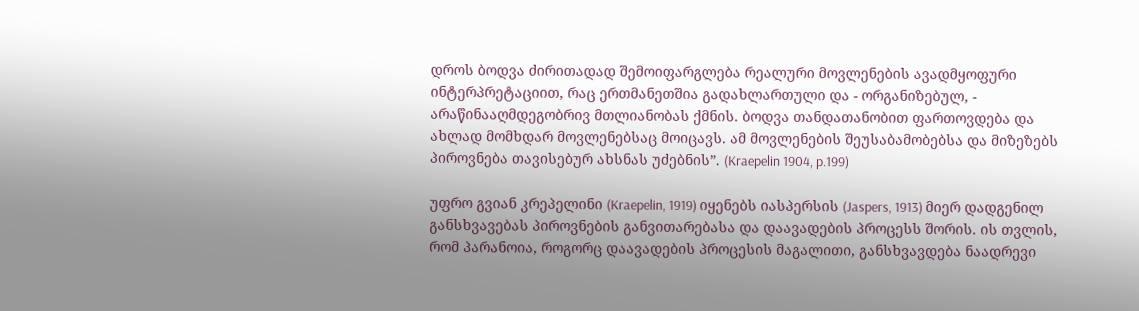დროს ბოდვა ძირითადად შემოიფარგლება რეალური მოვლენების ავადმყოფური ინტერპრეტაციით, რაც ერთმანეთშია გადახლართული და - ორგანიზებულ, - არაწინააღმდეგობრივ მთლიანობას ქმნის. ბოდვა თანდათანობით ფართოვდება და ახლად მომხდარ მოვლენებსაც მოიცავს. ამ მოვლენების შეუსაბამობებსა და მიზეზებს პიროვნება თავისებურ ახსნას უძებნის”. (Kraepelin 1904, p.199)

უფრო გვიან კრეპელინი (Kraepelin, 1919) იყენებს იასპერსის (Jaspers, 1913) მიერ დადგენილ განსხვავებას პიროვნების განვითარებასა და დაავადების პროცესს შორის. ის თვლის, რომ პარანოია, როგორც დაავადების პროცესის მაგალითი, განსხვავდება ნაადრევი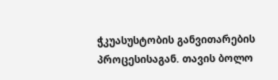ჭკუასუსტობის განვითარების პროცესისაგან. თავის ბოლო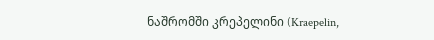ნაშრომში კრეპელინი (Kraepelin,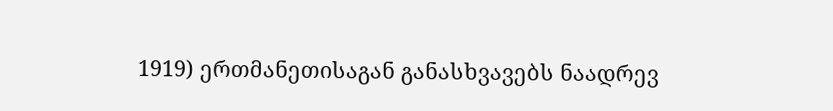1919) ერთმანეთისაგან განასხვავებს ნაადრევ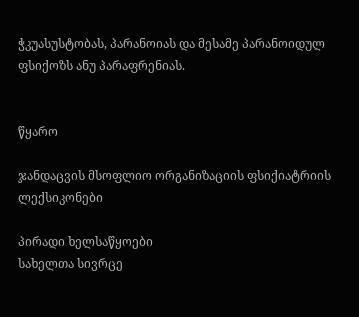ჭკუასუსტობას, პარანოიას და მესამე პარანოიდულ ფსიქოზს ანუ პარაფრენიას.


წყარო

ჯანდაცვის მსოფლიო ორგანიზაციის ფსიქიატრიის ლექსიკონები

პირადი ხელსაწყოები
სახელთა სივრცე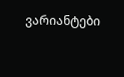ვარიანტები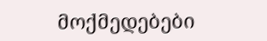მოქმედებები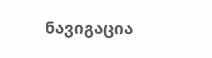ნავიგაცია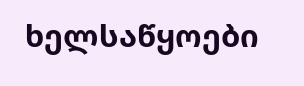ხელსაწყოები